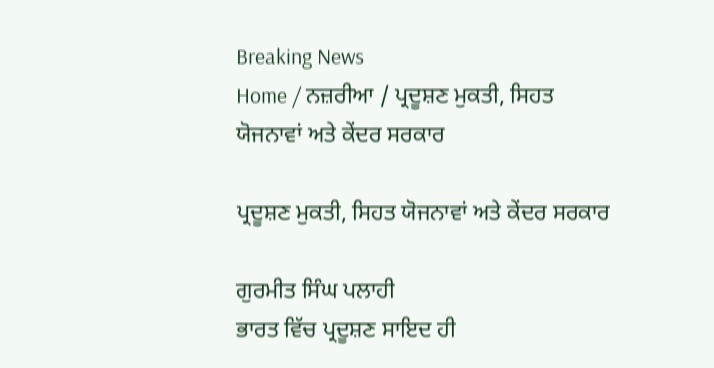Breaking News
Home / ਨਜ਼ਰੀਆ / ਪ੍ਰਦੂਸ਼ਣ ਮੁਕਤੀ, ਸਿਹਤ ਯੋਜਨਾਵਾਂ ਅਤੇ ਕੇਂਦਰ ਸਰਕਾਰ

ਪ੍ਰਦੂਸ਼ਣ ਮੁਕਤੀ, ਸਿਹਤ ਯੋਜਨਾਵਾਂ ਅਤੇ ਕੇਂਦਰ ਸਰਕਾਰ

ਗੁਰਮੀਤ ਸਿੰਘ ਪਲਾਹੀ
ਭਾਰਤ ਵਿੱਚ ਪ੍ਰਦੂਸ਼ਣ ਸਾਇਦ ਹੀ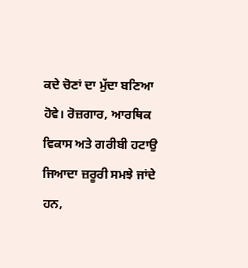ਕਦੇ ਚੋਣਾਂ ਦਾ ਮੁੱਦਾ ਬਣਿਆ ਹੋਵੇ। ਰੋਜ਼ਗਾਰ, ਆਰਥਿਕ ਵਿਕਾਸ ਅਤੇ ਗਰੀਬੀ ਹਟਾਉ ਜਿਆਦਾ ਜ਼ਰੂਰੀ ਸਮਝੇ ਜਾਂਦੇ ਹਨ,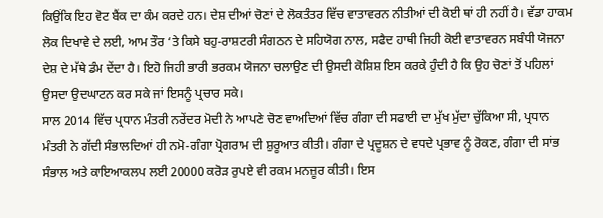ਕਿਉਂਕਿ ਇਹ ਵੋਟ ਬੈਂਕ ਦਾ ਕੰਮ ਕਰਦੇ ਹਨ। ਦੇਸ਼ ਦੀਆਂ ਚੋਣਾਂ ਦੇ ਲੋਕਤੰਤਰ ਵਿੱਚ ਵਾਤਾਵਰਨ ਨੀਤੀਆਂ ਦੀ ਕੋਈ ਥਾਂ ਹੀ ਨਹੀਂ ਹੈ। ਵੱਡਾ ਹਾਕਮ ਲੋਕ ਦਿਖਾਵੇ ਦੇ ਲਈ, ਆਮ ਤੌਰ ‘ਤੇ ਕਿਸੇ ਬਹੁ-ਰਾਸ਼ਟਰੀ ਸੰਗਠਨ ਦੇ ਸਹਿਯੋਗ ਨਾਲ, ਸਫੈਦ ਹਾਥੀ ਜਿਹੀ ਕੋਈ ਵਾਤਾਵਰਨ ਸਬੰਧੀ ਯੋਜਨਾ ਦੇਸ਼ ਦੇ ਮੱਥੇ ਡੰਮ ਦੇਂਦਾ ਹੈ। ਇਹੋ ਜਿਹੀ ਭਾਰੀ ਭਰਕਮ ਯੋਜਨਾ ਚਲਾਉਣ ਦੀ ਉਸਦੀ ਕੋਸ਼ਿਸ਼ ਇਸ ਕਰਕੇ ਹੁੰਦੀ ਹੈ ਕਿ ਉਹ ਚੋਣਾਂ ਤੋਂ ਪਹਿਲਾਂ ਉਸਦਾ ਉਦਘਾਟਨ ਕਰ ਸਕੇ ਜਾਂ ਇਸਨੂੰ ਪ੍ਰਚਾਰ ਸਕੇ।
ਸਾਲ 2014 ਵਿੱਚ ਪ੍ਰਧਾਨ ਮੰਤਰੀ ਨਰੇਂਦਰ ਮੋਦੀ ਨੇ ਆਪਣੇ ਚੋਣ ਵਾਅਦਿਆਂ ਵਿੱਚ ਗੰਗਾ ਦੀ ਸਫਾਈ ਦਾ ਮੁੱਖ ਮੁੱਦਾ ਚੁੱਕਿਆ ਸੀ, ਪ੍ਰਧਾਨ ਮੰਤਰੀ ਨੇ ਗੱਦੀ ਸੰਭਾਲਦਿਆਂ ਹੀ ਨਮੋ-ਗੰਗਾ ਪ੍ਰੋਗਰਾਮ ਦੀ ਸ਼ੁਰੂਆਤ ਕੀਤੀ। ਗੰਗਾ ਦੇ ਪ੍ਰਦੂਸ਼ਨ ਦੇ ਵਧਦੇ ਪ੍ਰਭਾਵ ਨੂੰ ਰੋਕਣ, ਗੰਗਾ ਦੀ ਸਾਂਭ ਸੰਭਾਲ ਅਤੇ ਕਾਇਆਕਲਪ ਲਈ 20000 ਕਰੋੜ ਰੁਪਏ ਵੀ ਰਕਮ ਮਨਜ਼ੂਰ ਕੀਤੀ। ਇਸ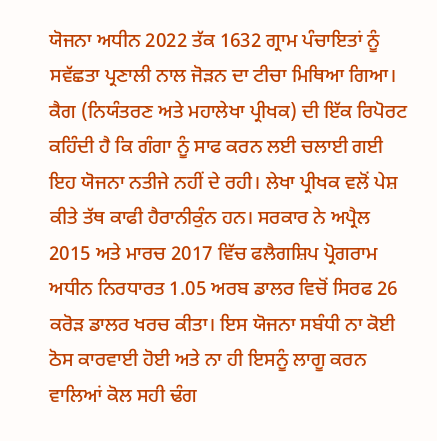ਯੋਜਨਾ ਅਧੀਨ 2022 ਤੱਕ 1632 ਗ੍ਰਾਮ ਪੰਚਾਇਤਾਂ ਨੂੰ ਸਵੱਛਤਾ ਪ੍ਰਣਾਲੀ ਨਾਲ ਜੋੜਨ ਦਾ ਟੀਚਾ ਮਿਥਿਆ ਗਿਆ। ਕੈਗ (ਨਿਯੰਤਰਣ ਅਤੇ ਮਹਾਲੇਖਾ ਪ੍ਰੀਖਕ) ਦੀ ਇੱਕ ਰਿਪੋਰਟ ਕਹਿੰਦੀ ਹੈ ਕਿ ਗੰਗਾ ਨੂੰ ਸਾਫ ਕਰਨ ਲਈ ਚਲਾਈ ਗਈ ਇਹ ਯੋਜਨਾ ਨਤੀਜੇ ਨਹੀਂ ਦੇ ਰਹੀ। ਲੇਖਾ ਪ੍ਰੀਖਕ ਵਲੋਂ ਪੇਸ਼ ਕੀਤੇ ਤੱਥ ਕਾਫੀ ਹੈਰਾਨੀਕੁੰਨ ਹਨ। ਸਰਕਾਰ ਨੇ ਅਪ੍ਰੈਲ 2015 ਅਤੇ ਮਾਰਚ 2017 ਵਿੱਚ ਫਲੈਗਸ਼ਿਪ ਪ੍ਰੋਗਰਾਮ ਅਧੀਨ ਨਿਰਧਾਰਤ 1.05 ਅਰਬ ਡਾਲਰ ਵਿਚੋਂ ਸਿਰਫ 26 ਕਰੋੜ ਡਾਲਰ ਖਰਚ ਕੀਤਾ। ਇਸ ਯੋਜਨਾ ਸਬੰਧੀ ਨਾ ਕੋਈ ਠੋਸ ਕਾਰਵਾਈ ਹੋਈ ਅਤੇ ਨਾ ਹੀ ਇਸਨੂੰ ਲਾਗੂ ਕਰਨ ਵਾਲਿਆਂ ਕੋਲ ਸਹੀ ਢੰਗ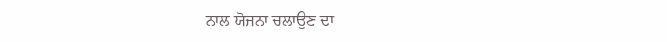ਨਾਲ ਯੋਜਨਾ ਚਲਾਉਣ ਦਾ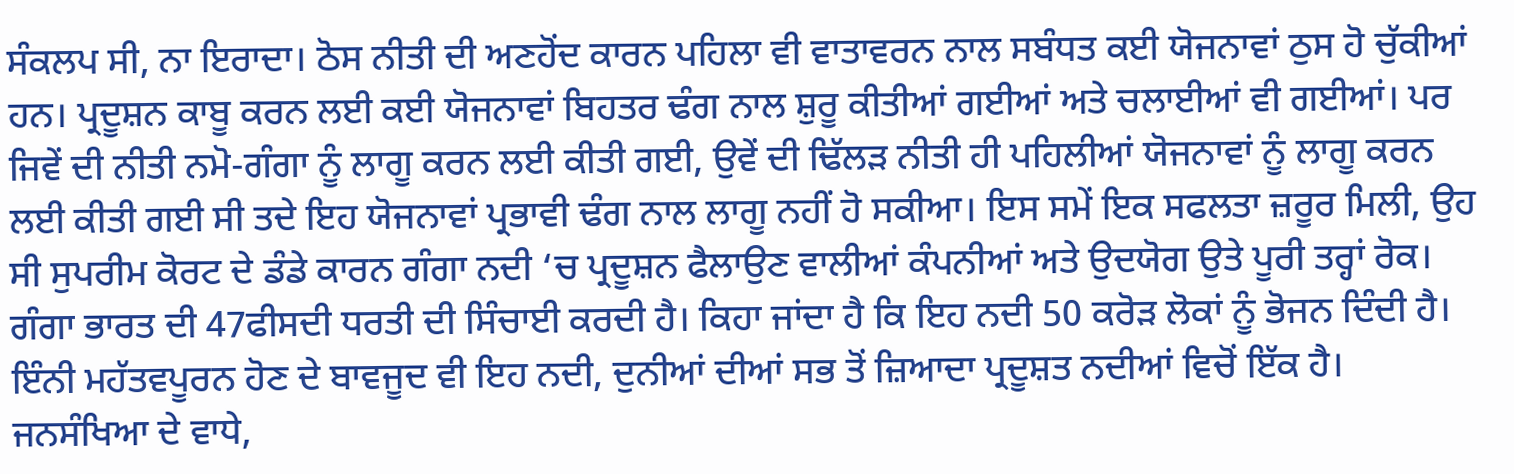ਸੰਕਲਪ ਸੀ, ਨਾ ਇਰਾਦਾ। ਠੋਸ ਨੀਤੀ ਦੀ ਅਣਹੋਂਦ ਕਾਰਨ ਪਹਿਲਾ ਵੀ ਵਾਤਾਵਰਨ ਨਾਲ ਸਬੰਧਤ ਕਈ ਯੋਜਨਾਵਾਂ ਠੁਸ ਹੋ ਚੁੱਕੀਆਂ ਹਨ। ਪ੍ਰਦੂਸ਼ਨ ਕਾਬੂ ਕਰਨ ਲਈ ਕਈ ਯੋਜਨਾਵਾਂ ਬਿਹਤਰ ਢੰਗ ਨਾਲ ਸ਼ੁਰੂ ਕੀਤੀਆਂ ਗਈਆਂ ਅਤੇ ਚਲਾਈਆਂ ਵੀ ਗਈਆਂ। ਪਰ ਜਿਵੇਂ ਦੀ ਨੀਤੀ ਨਮੋ-ਗੰਗਾ ਨੂੰ ਲਾਗੂ ਕਰਨ ਲਈ ਕੀਤੀ ਗਈ, ਉਵੇਂ ਦੀ ਢਿੱਲੜ ਨੀਤੀ ਹੀ ਪਹਿਲੀਆਂ ਯੋਜਨਾਵਾਂ ਨੂੰ ਲਾਗੂ ਕਰਨ ਲਈ ਕੀਤੀ ਗਈ ਸੀ ਤਦੇ ਇਹ ਯੋਜਨਾਵਾਂ ਪ੍ਰਭਾਵੀ ਢੰਗ ਨਾਲ ਲਾਗੂ ਨਹੀਂ ਹੋ ਸਕੀਆ। ਇਸ ਸਮੇਂ ਇਕ ਸਫਲਤਾ ਜ਼ਰੂਰ ਮਿਲੀ, ਉਹ ਸੀ ਸੁਪਰੀਮ ਕੋਰਟ ਦੇ ਡੰਡੇ ਕਾਰਨ ਗੰਗਾ ਨਦੀ ‘ਚ ਪ੍ਰਦੂਸ਼ਨ ਫੈਲਾਉਣ ਵਾਲੀਆਂ ਕੰਪਨੀਆਂ ਅਤੇ ਉਦਯੋਗ ਉਤੇ ਪੂਰੀ ਤਰ੍ਹਾਂ ਰੋਕ।
ਗੰਗਾ ਭਾਰਤ ਦੀ 47ਫੀਸਦੀ ਧਰਤੀ ਦੀ ਸਿੰਚਾਈ ਕਰਦੀ ਹੈ। ਕਿਹਾ ਜਾਂਦਾ ਹੈ ਕਿ ਇਹ ਨਦੀ 50 ਕਰੋੜ ਲੋਕਾਂ ਨੂੰ ਭੋਜਨ ਦਿੰਦੀ ਹੈ। ਇੰਨੀ ਮਹੱਤਵਪੂਰਨ ਹੋਣ ਦੇ ਬਾਵਜੂਦ ਵੀ ਇਹ ਨਦੀ, ਦੁਨੀਆਂ ਦੀਆਂ ਸਭ ਤੋਂ ਜ਼ਿਆਦਾ ਪ੍ਰਦੂਸ਼ਤ ਨਦੀਆਂ ਵਿਚੋਂ ਇੱਕ ਹੈ। ਜਨਸੰਖਿਆ ਦੇ ਵਾਧੇ,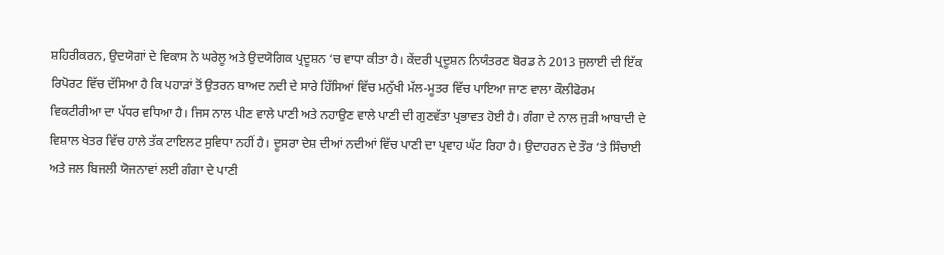ਸ਼ਹਿਰੀਕਰਨ, ਉਦਯੋਗਾਂ ਦੇ ਵਿਕਾਸ ਨੇ ਘਰੇਲੂ ਅਤੇ ਉਦਯੋਗਿਕ ਪ੍ਰਦੂਸ਼ਨ ‘ਚ ਵਾਧਾ ਕੀਤਾ ਹੈ। ਕੇਂਦਰੀ ਪ੍ਰਦੂਸ਼ਨ ਨਿਯੰਤਰਣ ਬੋਰਡ ਨੇ 2013 ਜੁਲਾਈ ਦੀ ਇੱਕ ਰਿਪੋਰਟ ਵਿੱਚ ਦੱਸਿਆ ਹੈ ਕਿ ਪਹਾੜਾਂ ਤੋਂ ਉਤਰਨ ਬਾਅਦ ਨਦੀ ਦੇ ਸਾਰੇ ਹਿੱਸਿਆਂ ਵਿੱਚ ਮਨੁੱਖੀ ਮੱਲ-ਮੂਤਰ ਵਿੱਚ ਪਾਇਆ ਜਾਣ ਵਾਲਾ ਕੌਲੀਫੋਰਮ ਵਿਕਟੀਰੀਆ ਦਾ ਪੱਧਰ ਵਧਿਆ ਹੈ। ਜਿਸ ਨਾਲ ਪੀਣ ਵਾਲੇ ਪਾਣੀ ਅਤੇ ਨਹਾਉਣ ਵਾਲੇ ਪਾਣੀ ਦੀ ਗੁਣਵੱਤਾ ਪ੍ਰਭਾਵਤ ਹੋਈ ਹੈ। ਗੰਗਾ ਦੇ ਨਾਲ ਜੁੜੀ ਆਬਾਦੀ ਦੇ ਵਿਸ਼ਾਲ ਖੇਤਰ ਵਿੱਚ ਹਾਲੇ ਤੱਕ ਟਾਇਲਟ ਸੁਵਿਧਾ ਨਹੀਂ ਹੈ। ਦੂਸਰਾ ਦੇਸ਼ ਦੀਆਂ ਨਦੀਆਂ ਵਿੱਚ ਪਾਣੀ ਦਾ ਪ੍ਰਵਾਹ ਘੱਟ ਰਿਹਾ ਹੈ। ਉਦਾਹਰਨ ਦੇ ਤੌਰ ‘ਤੇ ਸਿੰਚਾਈ ਅਤੇ ਜਲ ਬਿਜਲੀ ਯੋਜਨਾਵਾਂ ਲਈ ਗੰਗਾ ਦੇ ਪਾਣੀ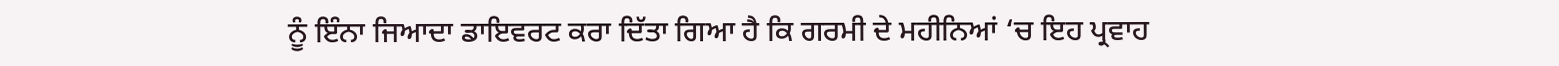ਨੂੰ ਇੰਨਾ ਜਿਆਦਾ ਡਾਇਵਰਟ ਕਰਾ ਦਿੱਤਾ ਗਿਆ ਹੈ ਕਿ ਗਰਮੀ ਦੇ ਮਹੀਨਿਆਂ ‘ਚ ਇਹ ਪ੍ਰਵਾਹ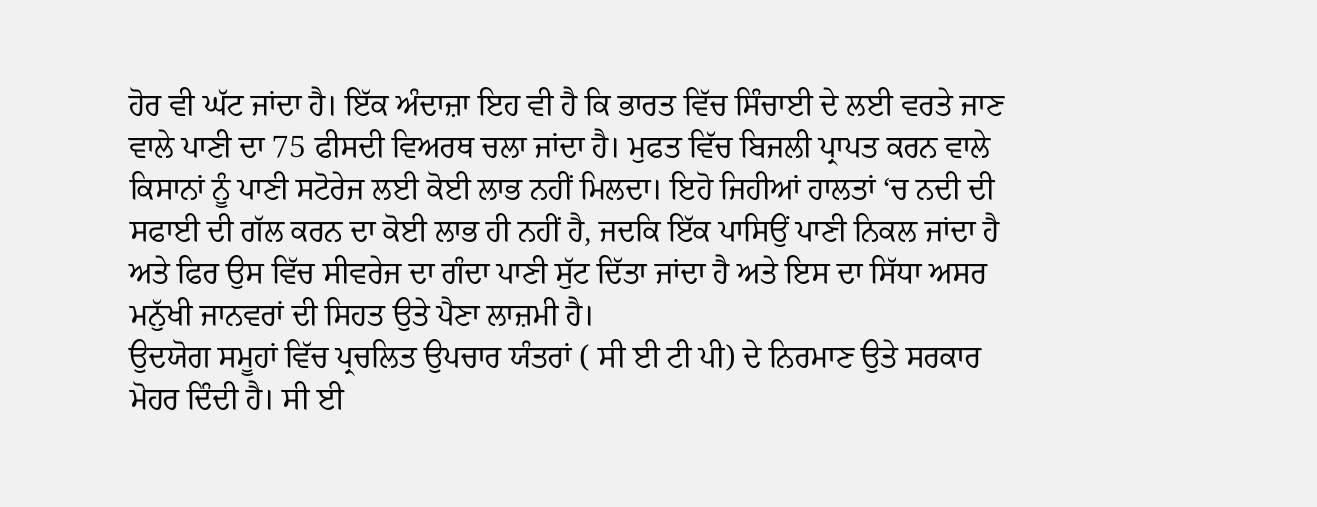ਹੋਰ ਵੀ ਘੱਟ ਜਾਂਦਾ ਹੈ। ਇੱਕ ਅੰਦਾਜ਼ਾ ਇਹ ਵੀ ਹੈ ਕਿ ਭਾਰਤ ਵਿੱਚ ਸਿੰਚਾਈ ਦੇ ਲਈ ਵਰਤੇ ਜਾਣ ਵਾਲੇ ਪਾਣੀ ਦਾ 75 ਫੀਸਦੀ ਵਿਅਰਥ ਚਲਾ ਜਾਂਦਾ ਹੈ। ਮੁਫਤ ਵਿੱਚ ਬਿਜਲੀ ਪ੍ਰਾਪਤ ਕਰਨ ਵਾਲੇ ਕਿਸਾਨਾਂ ਨੂੰ ਪਾਣੀ ਸਟੋਰੇਜ ਲਈ ਕੋਈ ਲਾਭ ਨਹੀਂ ਮਿਲਦਾ। ਇਹੋ ਜਿਹੀਆਂ ਹਾਲਤਾਂ ‘ਚ ਨਦੀ ਦੀ ਸਫਾਈ ਦੀ ਗੱਲ ਕਰਨ ਦਾ ਕੋਈ ਲਾਭ ਹੀ ਨਹੀਂ ਹੈ, ਜਦਕਿ ਇੱਕ ਪਾਸਿਉਂ ਪਾਣੀ ਨਿਕਲ ਜਾਂਦਾ ਹੈ ਅਤੇ ਫਿਰ ਉਸ ਵਿੱਚ ਸੀਵਰੇਜ ਦਾ ਗੰਦਾ ਪਾਣੀ ਸੁੱਟ ਦਿੱਤਾ ਜਾਂਦਾ ਹੈ ਅਤੇ ਇਸ ਦਾ ਸਿੱਧਾ ਅਸਰ ਮਨੁੱਖੀ ਜਾਨਵਰਾਂ ਦੀ ਸਿਹਤ ਉਤੇ ਪੈਣਾ ਲਾਜ਼ਮੀ ਹੈ।
ਉਦਯੋਗ ਸਮੂਹਾਂ ਵਿੱਚ ਪ੍ਰਚਲਿਤ ਉਪਚਾਰ ਯੰਤਰਾਂ ( ਸੀ ਈ ਟੀ ਪੀ) ਦੇ ਨਿਰਮਾਣ ਉਤੇ ਸਰਕਾਰ ਮੋਹਰ ਦਿੰਦੀ ਹੈ। ਸੀ ਈ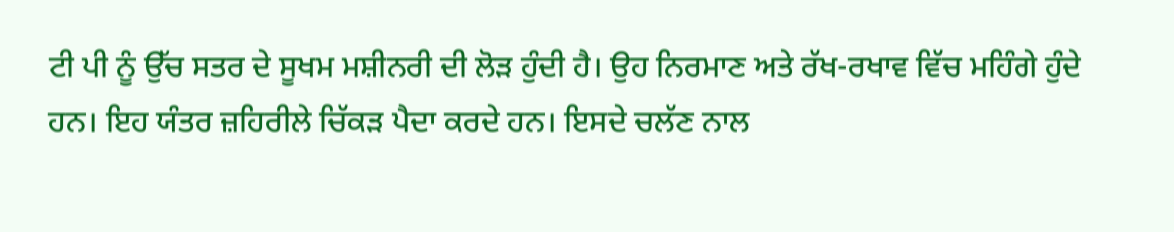ਟੀ ਪੀ ਨੂੰ ਉੱਚ ਸਤਰ ਦੇ ਸੂਖਮ ਮਸ਼ੀਨਰੀ ਦੀ ਲੋੜ ਹੁੰਦੀ ਹੈ। ਉਹ ਨਿਰਮਾਣ ਅਤੇ ਰੱਖ-ਰਖਾਵ ਵਿੱਚ ਮਹਿੰਗੇ ਹੁੰਦੇ ਹਨ। ਇਹ ਯੰਤਰ ਜ਼ਹਿਰੀਲੇ ਚਿੱਕੜ ਪੈਦਾ ਕਰਦੇ ਹਨ। ਇਸਦੇ ਚਲੱਣ ਨਾਲ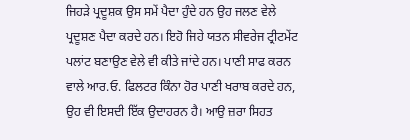ਜਿਹੜੇ ਪ੍ਰਦੂਸ਼ਕ ਉਸ ਸਮੇਂ ਪੈਦਾ ਹੁੰਦੇ ਹਨ ਉਹ ਜਲਣ ਵੇਲੇ ਪ੍ਰਦੂਸ਼ਣ ਪੈਦਾ ਕਰਦੇ ਹਨ। ਇਹੋ ਜਿਹੇ ਯਤਨ ਸੀਵਰੇਜ ਟ੍ਰੀਟਮੇਂਟ ਪਲਾਂਟ ਬਣਾਉਣ ਵੇਲੇ ਵੀ ਕੀਤੇ ਜਾਂਦੇ ਹਨ। ਪਾਣੀ ਸਾਫ ਕਰਨ ਵਾਲੇ ਆਰ.ਓ. ਫਿਲਟਰ ਕਿੰਨਾ ਹੋਰ ਪਾਣੀ ਖਰਾਬ ਕਰਦੇ ਹਨ, ਉਹ ਵੀ ਇਸਦੀ ਇੱਕ ਉਦਾਹਰਨ ਹੈ। ਆਉ ਜ਼ਰਾ ਸਿਹਤ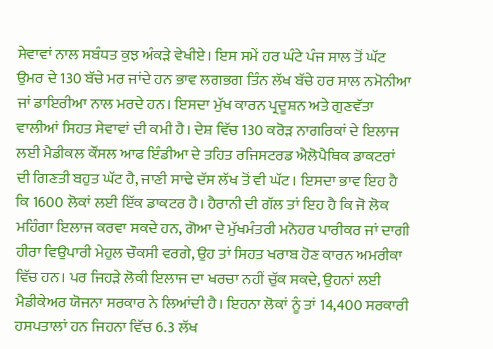ਸੇਵਾਵਾਂ ਨਾਲ ਸਬੰਧਤ ਕੁਝ ਅੰਕੜੇ ਵੇਖੀਏ। ਇਸ ਸਮੇਂ ਹਰ ਘੰਟੇ ਪੰਜ ਸਾਲ ਤੋਂ ਘੱਟ ਉਮਰ ਦੇ 130 ਬੱਚੇ ਮਰ ਜਾਂਦੇ ਹਨ ਭਾਵ ਲਗਭਗ ਤਿੰਨ ਲੱਖ ਬੱਚੇ ਹਰ ਸਾਲ ਨਮੋਨੀਆ ਜਾਂ ਡਾਇਰੀਆ ਨਾਲ ਮਰਦੇ ਹਨ। ਇਸਦਾ ਮੁੱਖ ਕਾਰਨ ਪ੍ਰਦੂਸ਼ਨ ਅਤੇ ਗੁਣਵੱਤਾ ਵਾਲੀਆਂ ਸਿਹਤ ਸੇਵਾਵਾਂ ਦੀ ਕਮੀ ਹੈ। ਦੇਸ਼ ਵਿੱਚ 130 ਕਰੋੜ ਨਾਗਰਿਕਾਂ ਦੇ ਇਲਾਜ ਲਈ ਮੈਡੀਕਲ ਕੌਂਸਲ ਆਫ ਇੰਡੀਆ ਦੇ ਤਹਿਤ ਰਜਿਸਟਰਡ ਐਲੋਪੈਥਿਕ ਡਾਕਟਰਾਂ ਦੀ ਗਿਣਤੀ ਬਹੁਤ ਘੱਟ ਹੈ, ਜਾਣੀ ਸਾਢੇ ਦੱਸ ਲੱਖ ਤੋਂ ਵੀ ਘੱਟ। ਇਸਦਾ ਭਾਵ ਇਹ ਹੈ ਕਿ 1600 ਲੋਕਾਂ ਲਈ ਇੱਕ ਡਾਕਟਰ ਹੈ। ਹੈਰਾਨੀ ਦੀ ਗੱਲ ਤਾਂ ਇਹ ਹੈ ਕਿ ਜੋ ਲੋਕ ਮਹਿੰਗਾ ਇਲਾਜ ਕਰਵਾ ਸਕਦੇ ਹਨ, ਗੋਆ ਦੇ ਮੁੱਖਮੰਤਰੀ ਮਨੋਹਰ ਪਾਰੀਕਰ ਜਾਂ ਦਾਗੀ ਹੀਰਾ ਵਿਉਪਾਰੀ ਮੇਹੁਲ ਚੌਕਸੀ ਵਰਗੇ, ਉਹ ਤਾਂ ਸਿਹਤ ਖਰਾਬ ਹੋਣ ਕਾਰਨ ਅਮਰੀਕਾ ਵਿੱਚ ਹਨ। ਪਰ ਜਿਹੜੇ ਲੋਕੀ ਇਲਾਜ ਦਾ ਖਰਚਾ ਨਹੀਂ ਚੁੱਕ ਸਕਦੇ, ਉਹਨਾਂ ਲਈ ਮੈਡੀਕੇਅਰ ਯੋਜਨਾ ਸਰਕਾਰ ਨੇ ਲਿਆਂਦੀ ਹੈ। ਇਹਨਾ ਲੋਕਾਂ ਨੂੰ ਤਾਂ 14,400 ਸਰਕਾਰੀ ਹਸਪਤਾਲਾਂ ਹਨ ਜਿਹਨਾ ਵਿੱਚ 6.3 ਲੱਖ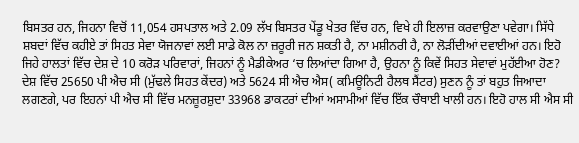ਬਿਸਤਰ ਹਨ, ਜਿਹਨਾ ਵਿਚੋਂ 11,054 ਹਸਪਤਾਲ ਅਤੇ 2.09 ਲੱਖ ਬਿਸਤਰ ਪੇਂਡੂ ਖੇਤਰ ਵਿੱਚ ਹਨ, ਵਿਖੇ ਹੀ ਇਲਾਜ਼ ਕਰਵਾਉਣਾ ਪਵੇਗਾ। ਸਿੱਧੇ ਸ਼ਬਦਾਂ ਵਿੱਚ ਕਹੀਏ ਤਾਂ ਸਿਹਤ ਸੇਵਾ ਯੋਜਨਾਵਾਂ ਲਈ ਸਾਡੇ ਕੋਲ ਨਾ ਜ਼ਰੂਰੀ ਜਨ ਸ਼ਕਤੀ ਹੈ, ਨਾ ਮਸ਼ੀਨਰੀ ਹੈ, ਨਾ ਲੋੜੀਂਦੀਆਂ ਦਵਾਈਆਂ ਹਨ। ਇਹੋ ਜਿਹੇ ਹਾਲਤਾਂ ਵਿੱਚ ਦੇਸ਼ ਦੇ 10 ਕਰੋੜ ਪਰਿਵਾਰਾਂ, ਜਿਹਨਾਂ ਨੂੰ ਮੈਡੀਕੇਅਰ ‘ਚ ਲਿਆਂਦਾ ਗਿਆ ਹੈ, ਉਹਨਾ ਨੂੰ ਕਿਵੇਂ ਸਿਹਤ ਸੇਵਾਵਾਂ ਮੁਹੱਈਆ ਹੋਣ? ਦੇਸ਼ ਵਿੱਚ 25650 ਪੀ ਐਚ ਸੀ (ਮੁੱਢਲੇ ਸਿਹਤ ਕੇਂਦਰ) ਅਤੇ 5624 ਸੀ ਐਚ ਐਸ( ਕਮਿਊਨਿਟੀ ਹੈਲਥ ਸੈਂਟਰ) ਸੁਣਨ ਨੂੰ ਤਾਂ ਬਹੁਤ ਜਿਆਦਾ ਲਗਣਗੇ, ਪਰ ਇਹਨਾਂ ਪੀ ਐਚ ਸੀ ਵਿੱਚ ਮਨਜ਼ੂਰਸ਼ੁਦਾ 33968 ਡਾਕਟਰਾਂ ਦੀਆਂ ਅਸਾਮੀਆਂ ਵਿੱਚ ਇੱਕ ਚੌਥਾਈ ਖਾਲੀ ਹਨ। ਇਹੋ ਹਾਲ ਸੀ ਐਸ ਸੀ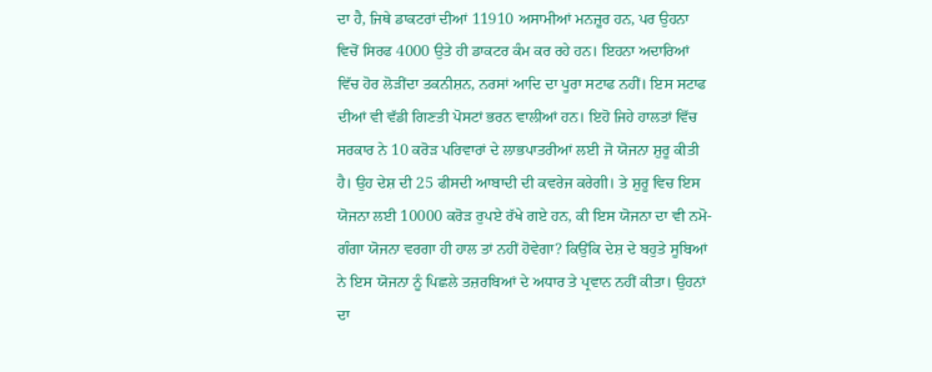ਦਾ ਹੈ, ਜਿਥੇ ਡਾਕਟਰਾਂ ਦੀਆਂ 11910 ਅਸਾਮੀਆਂ ਮਨਜ਼ੂਰ ਹਨ, ਪਰ ਉਹਨਾ ਵਿਚੋਂ ਸਿਰਫ 4000 ਉਤੇ ਹੀ ਡਾਕਟਰ ਕੰਮ ਕਰ ਰਹੇ ਹਨ। ਇਹਨਾ ਅਦਾਰਿਆਂ ਵਿੱਚ ਹੋਰ ਲੋੜੀਂਦਾ ਤਕਨੀਸ਼ਨ, ਨਰਸਾਂ ਆਦਿ ਦਾ ਪੂਰਾ ਸਟਾਫ ਨਹੀਂ। ਇਸ ਸਟਾਫ ਦੀਆਂ ਵੀ ਵੱਡੀ ਗਿਣਤੀ ਪੋਸਟਾਂ ਭਰਨ ਵਾਲੀਆਂ ਹਨ। ਇਹੋ ਜਿਹੇ ਹਾਲਤਾਂ ਵਿੱਚ ਸਰਕਾਰ ਨੇ 10 ਕਰੋੜ ਪਰਿਵਾਰਾਂ ਦੇ ਲਾਭਪਾਤਰੀਆਂ ਲਈ ਜੋ ਯੋਜਨਾ ਸ਼ੁਰੂ ਕੀਤੀ ਹੈ। ਉਹ ਦੇਸ਼ ਦੀ 25 ਫੀਸਦੀ ਆਬਾਦੀ ਦੀ ਕਵਰੇਜ ਕਰੇਗੀ। ਤੇ ਸ਼ੁਰੂ ਵਿਚ ਇਸ ਯੋਜਨਾ ਲਈ 10000 ਕਰੋੜ ਰੁਪਏ ਰੱਖੇ ਗਏ ਹਨ, ਕੀ ਇਸ ਯੋਜਨਾ ਦਾ ਵੀ ਨਮੋ-ਗੰਗਾ ਯੋਜਨਾ ਵਰਗਾ ਹੀ ਹਾਲ ਤਾਂ ਨਹੀਂ ਹੋਵੇਗਾ? ਕਿਉਂਕਿ ਦੇਸ਼ ਦੇ ਬਹੁਤੇ ਸੂਬਿਆਂ ਨੇ ਇਸ ਯੋਜਨਾ ਨੂੰ ਪਿਛਲੇ ਤਜ਼ਰਬਿਆਂ ਦੇ ਅਧਾਰ ਤੇ ਪ੍ਰਵਾਨ ਨਹੀਂ ਕੀਤਾ। ਉਹਨਾਂ ਦਾ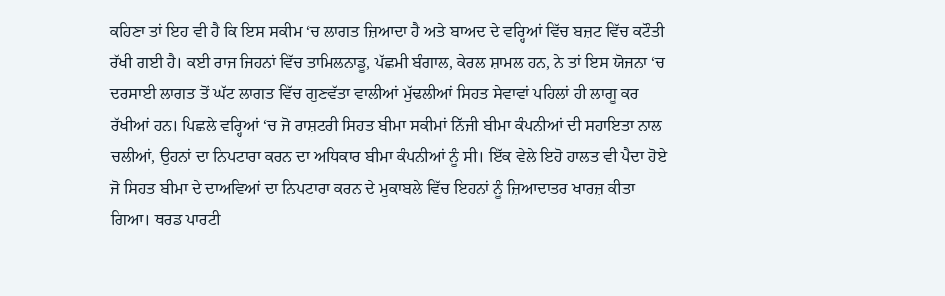ਕਹਿਣਾ ਤਾਂ ਇਹ ਵੀ ਹੈ ਕਿ ਇਸ ਸਕੀਮ ‘ਚ ਲਾਗਤ ਜ਼ਿਆਦਾ ਹੈ ਅਤੇ ਬਾਅਦ ਦੇ ਵਰ੍ਹਿਆਂ ਵਿੱਚ ਬਜ਼ਟ ਵਿੱਚ ਕਟੌਤੀ ਰੱਖੀ ਗਈ ਹੈ। ਕਈ ਰਾਜ ਜਿਹਨਾਂ ਵਿੱਚ ਤਾਮਿਲਨਾਡੂ, ਪੱਛਮੀ ਬੰਗਾਲ, ਕੇਰਲ ਸ਼ਾਮਲ ਹਨ, ਨੇ ਤਾਂ ਇਸ ਯੋਜਨਾ ‘ਚ ਦਰਸਾਈ ਲਾਗਤ ਤੋਂ ਘੱਟ ਲਾਗਤ ਵਿੱਚ ਗੁਣਵੱਤਾ ਵਾਲੀਆਂ ਮੁੱਢਲੀਆਂ ਸਿਹਤ ਸੇਵਾਵਾਂ ਪਹਿਲਾਂ ਹੀ ਲਾਗੂ ਕਰ ਰੱਖੀਆਂ ਹਨ। ਪਿਛਲੇ ਵਰ੍ਹਿਆਂ ‘ਚ ਜੋ ਰਾਸ਼ਟਰੀ ਸਿਹਤ ਬੀਮਾ ਸਕੀਮਾਂ ਨਿੱਜੀ ਬੀਮਾ ਕੰਪਨੀਆਂ ਦੀ ਸਹਾਇਤਾ ਨਾਲ ਚਲੀਆਂ, ਉਹਨਾਂ ਦਾ ਨਿਪਟਾਰਾ ਕਰਨ ਦਾ ਅਧਿਕਾਰ ਬੀਮਾ ਕੰਪਨੀਆਂ ਨੂੰ ਸੀ। ਇੱਕ ਵੇਲੇ ਇਹੋ ਹਾਲਤ ਵੀ ਪੈਦਾ ਹੋਏ ਜੋ ਸਿਹਤ ਬੀਮਾ ਦੇ ਦਾਅਵਿਆਂ ਦਾ ਨਿਪਟਾਰਾ ਕਰਨ ਦੇ ਮੁਕਾਬਲੇ ਵਿੱਚ ਇਹਨਾਂ ਨੂੰ ਜ਼ਿਆਦਾਤਰ ਖਾਰਜ਼ ਕੀਤਾ ਗਿਆ। ਥਰਡ ਪਾਰਟੀ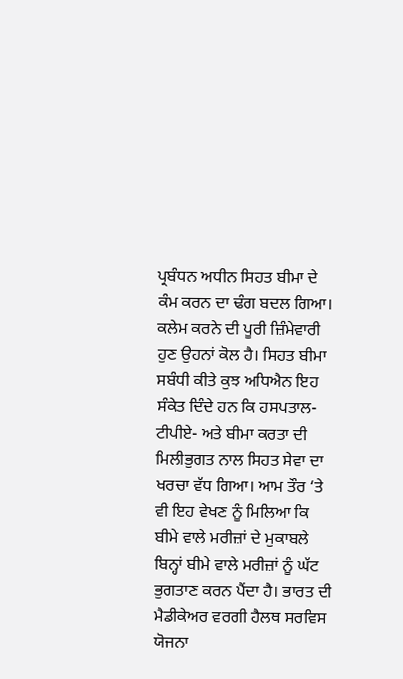ਪ੍ਰਬੰਧਨ ਅਧੀਨ ਸਿਹਤ ਬੀਮਾ ਦੇ ਕੰਮ ਕਰਨ ਦਾ ਢੰਗ ਬਦਲ ਗਿਆ। ਕਲੇਮ ਕਰਨੇ ਦੀ ਪੂਰੀ ਜ਼ਿੰਮੇਵਾਰੀ ਹੁਣ ਉਹਨਾਂ ਕੋਲ ਹੈ। ਸਿਹਤ ਬੀਮਾ ਸਬੰਧੀ ਕੀਤੇ ਕੁਝ ਅਧਿਐਨ ਇਹ ਸੰਕੇਤ ਦਿੰਦੇ ਹਨ ਕਿ ਹਸਪਤਾਲ-ਟੀਪੀਏ- ਅਤੇ ਬੀਮਾ ਕਰਤਾ ਦੀ ਮਿਲੀਭੁਗਤ ਨਾਲ ਸਿਹਤ ਸੇਵਾ ਦਾ ਖਰਚਾ ਵੱਧ ਗਿਆ। ਆਮ ਤੌਰ ‘ਤੇ ਵੀ ਇਹ ਵੇਖਣ ਨੂੰ ਮਿਲਿਆ ਕਿ ਬੀਮੇ ਵਾਲੇ ਮਰੀਜ਼ਾਂ ਦੇ ਮੁਕਾਬਲੇ ਬਿਨ੍ਹਾਂ ਬੀਮੇ ਵਾਲੇ ਮਰੀਜ਼ਾਂ ਨੂੰ ਘੱਟ ਭੁਗਤਾਣ ਕਰਨ ਪੈਂਦਾ ਹੈ। ਭਾਰਤ ਦੀ ਮੈਡੀਕੇਅਰ ਵਰਗੀ ਹੈਲਥ ਸਰਵਿਸ ਯੋਜਨਾ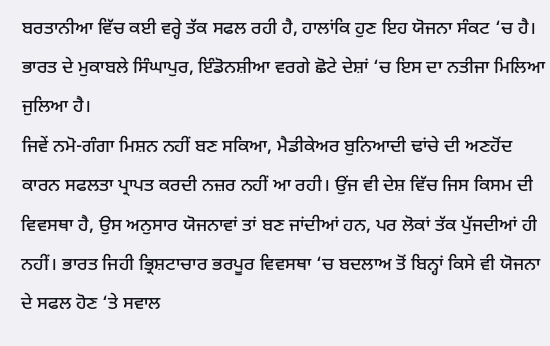ਬਰਤਾਨੀਆ ਵਿੱਚ ਕਈ ਵਰ੍ਹੇ ਤੱਕ ਸਫਲ ਰਹੀ ਹੈ, ਹਾਲਾਂਕਿ ਹੁਣ ਇਹ ਯੋਜਨਾ ਸੰਕਟ ‘ਚ ਹੈ। ਭਾਰਤ ਦੇ ਮੁਕਾਬਲੇ ਸਿੰਘਾਪੁਰ, ਇੰਡੋਨਸ਼ੀਆ ਵਰਗੇ ਛੋਟੇ ਦੇਸ਼ਾਂ ‘ਚ ਇਸ ਦਾ ਨਤੀਜਾ ਮਿਲਿਆ ਜੁਲਿਆ ਹੈ।
ਜਿਵੇਂ ਨਮੋ-ਗੰਗਾ ਮਿਸ਼ਨ ਨਹੀਂ ਬਣ ਸਕਿਆ, ਮੈਡੀਕੇਅਰ ਬੁਨਿਆਦੀ ਢਾਂਚੇ ਦੀ ਅਣਹੋਂਦ ਕਾਰਨ ਸਫਲਤਾ ਪ੍ਰਾਪਤ ਕਰਦੀ ਨਜ਼ਰ ਨਹੀਂ ਆ ਰਹੀ। ਉਂਜ ਵੀ ਦੇਸ਼ ਵਿੱਚ ਜਿਸ ਕਿਸਮ ਦੀ ਵਿਵਸਥਾ ਹੈ, ਉਸ ਅਨੁਸਾਰ ਯੋਜਨਾਵਾਂ ਤਾਂ ਬਣ ਜਾਂਦੀਆਂ ਹਨ, ਪਰ ਲੋਕਾਂ ਤੱਕ ਪੁੱਜਦੀਆਂ ਹੀ ਨਹੀਂ। ਭਾਰਤ ਜਿਹੀ ਭ੍ਰਿਸ਼ਟਾਚਾਰ ਭਰਪੂਰ ਵਿਵਸਥਾ ‘ਚ ਬਦਲਾਅ ਤੋਂ ਬਿਨ੍ਹਾਂ ਕਿਸੇ ਵੀ ਯੋਜਨਾ ਦੇ ਸਫਲ ਹੋਣ ‘ਤੇ ਸਵਾਲ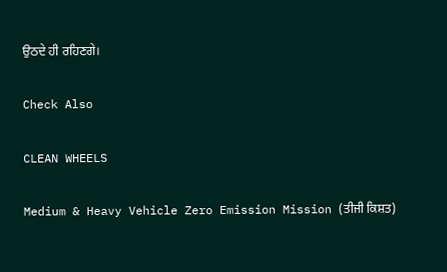ਉਠਦੇ ਹੀ ਰਹਿਣਗੇ।

Check Also

CLEAN WHEELS

Medium & Heavy Vehicle Zero Emission Mission (ਤੀਜੀ ਕਿਸ਼ਤ)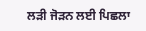ਲੜੀ ਜੋੜਨ ਲਈ ਪਿਛਲਾ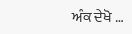ਅੰਕ ਦੇਖੋ …